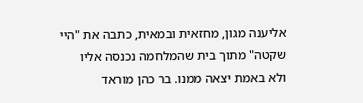אליענה מגון, מחזאית ובמאית, כתבה את "היי שקטה" מתוך בית שהמלחמה נכנסה אליו ולא באמת יצאה ממנו. בר כהן מוראד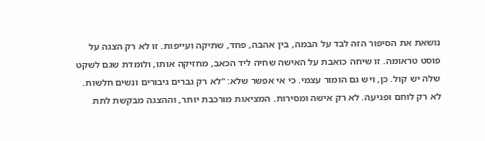נושאת את הסיפור הזה לבד על הבמה, בין אהבה, פחד, שתיקה ועייפות. זו לא רק הצגה על פוסט טראומה. זו שיחה כואבת על האישה שחיה ליד הכאב, מחזיקה אותו, ולומדת שגם לשקט שלה יש קול. כן, ויש גם הומור עצמי. כי אי אפשר שלא: "לא רק גברים גיבורים ונשים חלשות. לא רק לוחם ופגיעה. לא רק אישה ומסירות. המציאות מורכבת יותר, וההצגה מבקשת לתת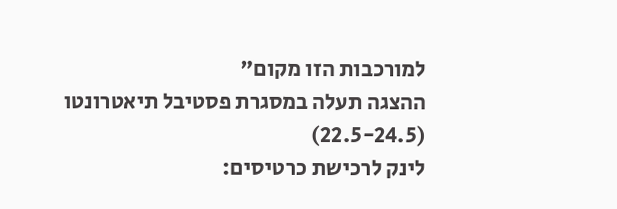למורכבות הזו מקום"
ההצגה תעלה במסגרת פסטיבל תיאטרונטו (22.5-24.5)
לינק לרכישת כרטיסים: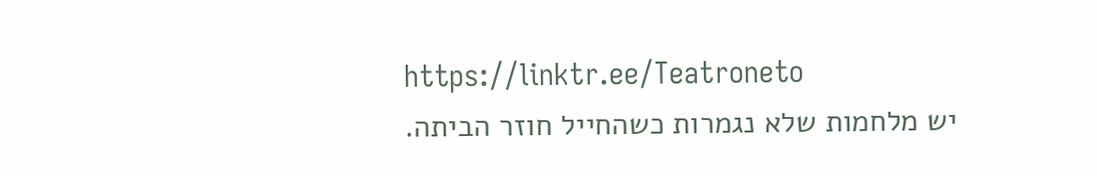https://linktr.ee/Teatroneto
יש מלחמות שלא נגמרות כשהחייל חוזר הביתה.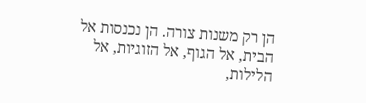הן רק משנות צורה. הן נכנסות אל הבית, אל הגוף, אל הזוגיות, אל הלילות,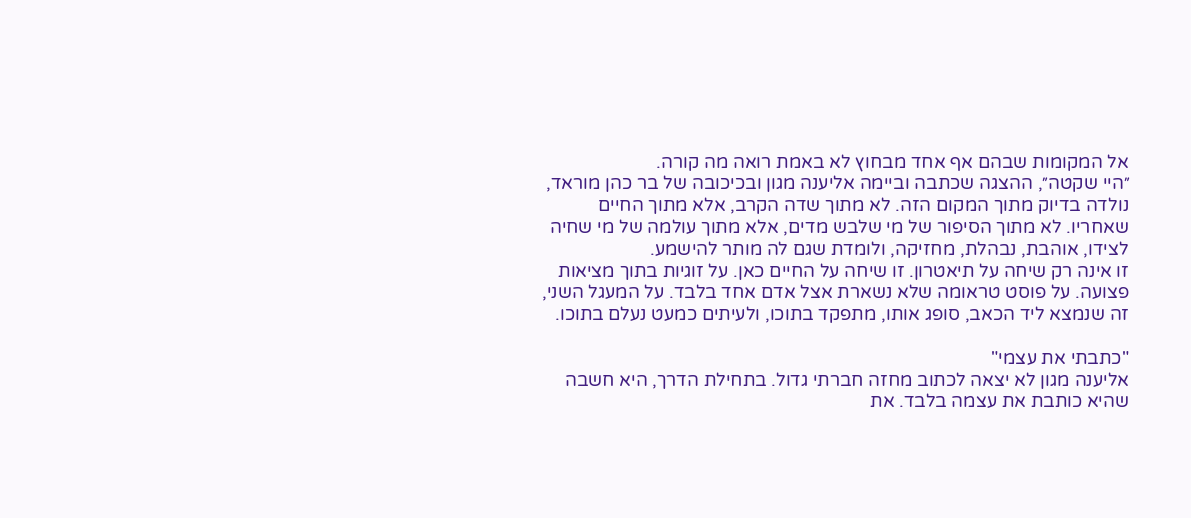אל המקומות שבהם אף אחד מבחוץ לא באמת רואה מה קורה.
״היי שקטה״, ההצגה שכתבה וביימה אליענה מגון ובכיכובה של בר כהן מוראד, נולדה בדיוק מתוך המקום הזה. לא מתוך שדה הקרב, אלא מתוך החיים שאחריו. לא מתוך הסיפור של מי שלבש מדים, אלא מתוך עולמה של מי שחיה לצידו, אוהבת, נבהלת, מחזיקה, ולומדת שגם לה מותר להישמע.
זו אינה רק שיחה על תיאטרון. זו שיחה על החיים כאן. על זוגיות בתוך מציאות פצועה. על פוסט טראומה שלא נשארת אצל אדם אחד בלבד. על המעגל השני, זה שנמצא ליד הכאב, סופג אותו, מתפקד בתוכו, ולעיתים כמעט נעלם בתוכו.

"כתבתי את עצמי"
אליענה מגון לא יצאה לכתוב מחזה חברתי גדול. בתחילת הדרך, היא חשבה שהיא כותבת את עצמה בלבד. את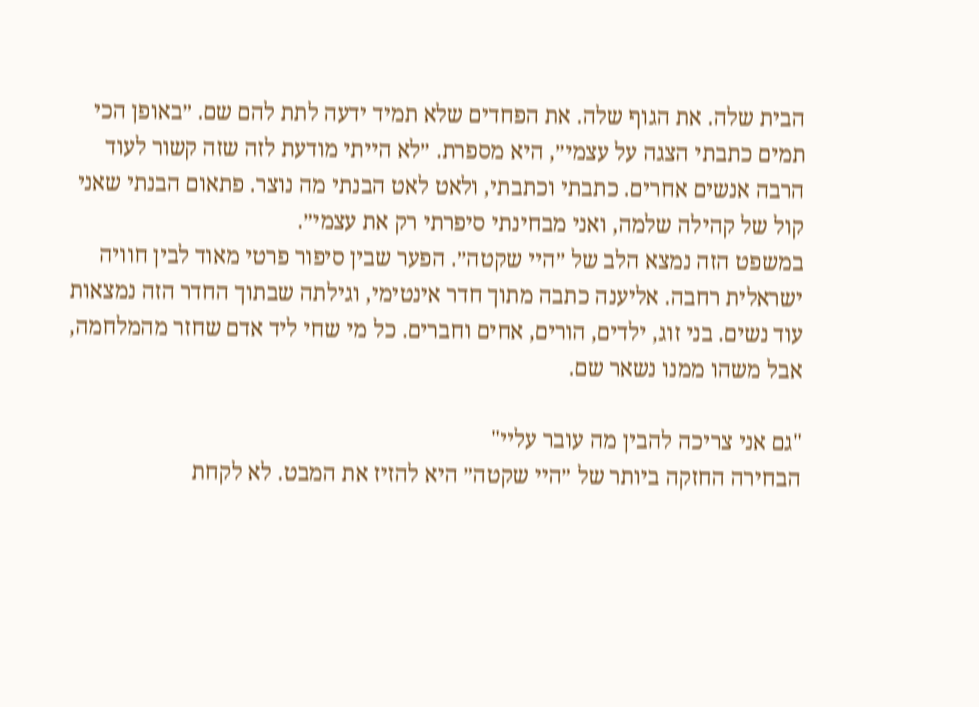הבית שלה. את הגוף שלה. את הפחדים שלא תמיד ידעה לתת להם שם. ״באופן הכי תמים כתבתי הצגה על עצמי״, היא מספרת. ״לא הייתי מודעת לזה שזה קשור לעוד הרבה אנשים אחרים. כתבתי וכתבתי, ולאט לאט הבנתי מה נוצר. פתאום הבנתי שאני קול של קהילה שלמה, ואני מבחינתי סיפרתי רק את עצמי״.
במשפט הזה נמצא הלב של ״היי שקטה״. הפער שבין סיפור פרטי מאוד לבין חוויה ישראלית רחבה. אליענה כתבה מתוך חדר אינטימי, וגילתה שבתוך החדר הזה נמצאות עוד נשים. בני זוג, ילדים, הורים, אחים וחברים. כל מי שחי ליד אדם שחזר מהמלחמה, אבל משהו ממנו נשאר שם.

"גם אני צריכה להבין מה עובר עליי"
הבחירה החזקה ביותר של ״היי שקטה״ היא להזיז את המבט. לא לקחת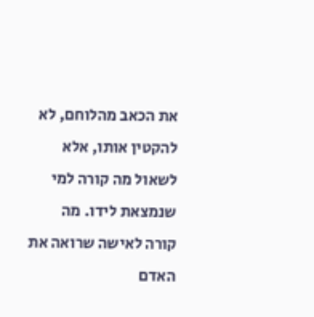את הכאב מהלוחם, לא להקטין אותו, אלא לשאול מה קורה למי שנמצאת לידו. מה קורה לאישה שרואה את האדם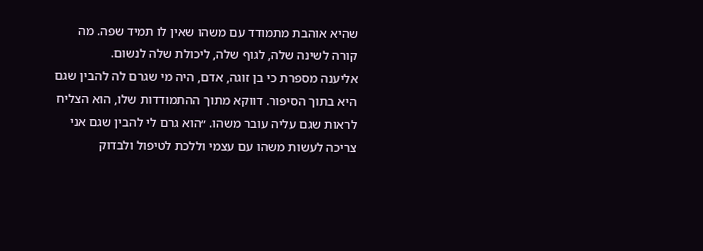שהיא אוהבת מתמודד עם משהו שאין לו תמיד שפה. מה קורה לשינה שלה, לגוף שלה, ליכולת שלה לנשום.
אליענה מספרת כי בן זוגה, אדם, היה מי שגרם לה להבין שגם היא בתוך הסיפור. דווקא מתוך ההתמודדות שלו, הוא הצליח לראות שגם עליה עובר משהו. ״הוא גרם לי להבין שגם אני צריכה לעשות משהו עם עצמי וללכת לטיפול ולבדוק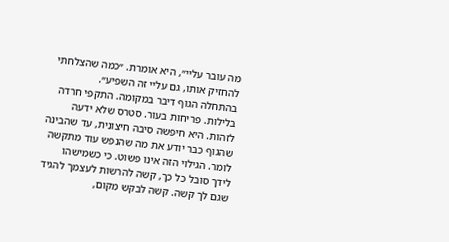מה עובר עליי״, היא אומרת. ״כמה שהצלחתי להחזיק אותו, גם עליי זה השפיע״.
בהתחלה הגוף דיבר במקומה. התקפי חרדה בלילות. פריחות בעור. סטרס שלא ידעה לזהות. היא חיפשה סיבה חיצונית, עד שהבינה שהגוף כבר יודע את מה שהנפש עוד מתקשה לומר. הגילוי הזה אינו פשוט. כי כשמישהו לידך סובל כל כך, קשה להרשות לעצמך להגיד שגם לך קשה. קשה לבקש מקום,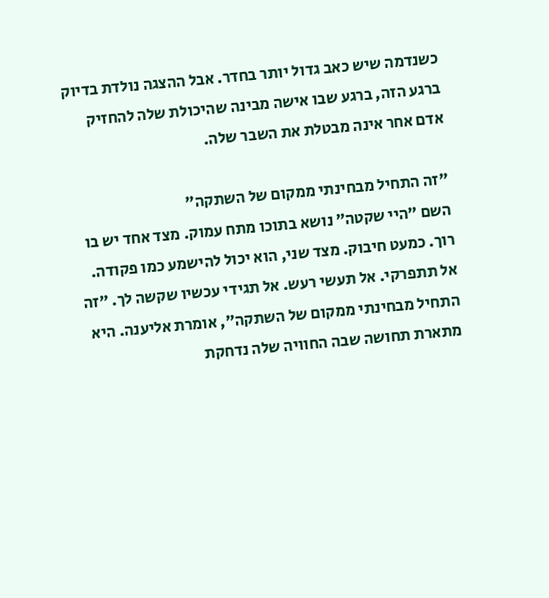כשנדמה שיש כאב גדול יותר בחדר. אבל ההצגה נולדת בדיוק ברגע הזה, ברגע שבו אישה מבינה שהיכולת שלה להחזיק אדם אחר אינה מבטלת את השבר שלה.

"זה התחיל מבחינתי ממקום של השתקה"
השם ״היי שקטה״ נושא בתוכו מתח עמוק. מצד אחד יש בו רוך. כמעט חיבוק. מצד שני, הוא יכול להישמע כמו פקודה. אל תתפרקי. אל תעשי רעש. אל תגידי עכשיו שקשה לך. ״זה התחיל מבחינתי ממקום של השתקה״, אומרת אליענה. היא מתארת תחושה שבה החוויה שלה נדחקת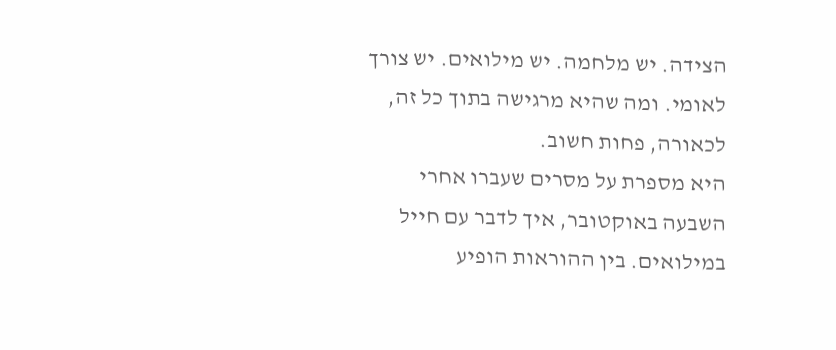הצידה. יש מלחמה. יש מילואים. יש צורך לאומי. ומה שהיא מרגישה בתוך כל זה, לכאורה, פחות חשוב.
היא מספרת על מסרים שעברו אחרי השבעה באוקטובר, איך לדבר עם חייל במילואים. בין ההוראות הופיע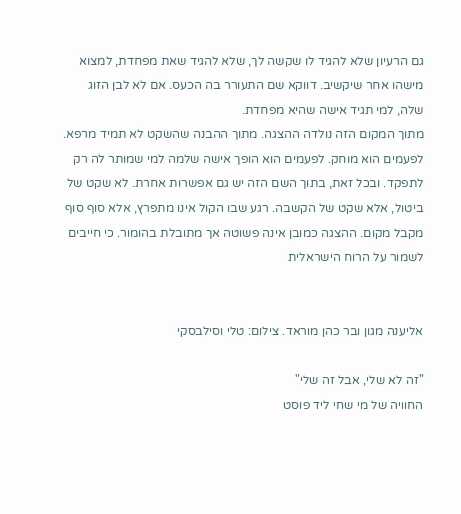גם הרעיון שלא להגיד לו שקשה לך, שלא להגיד שאת מפחדת, למצוא מישהו אחר שיקשיב. דווקא שם התעורר בה הכעס. אם לא לבן הזוג שלה, למי תגיד אישה שהיא מפחדת.
מתוך המקום הזה נולדה ההצגה. מתוך ההבנה שהשקט לא תמיד מרפא. לפעמים הוא מוחק. לפעמים הוא הופך אישה שלמה למי שמותר לה רק לתפקד. ובכל זאת, בתוך השם הזה יש גם אפשרות אחרת. לא שקט של ביטול, אלא שקט של הקשבה. רגע שבו הקול אינו מתפרץ, אלא סוף סוף מקבל מקום. ההצגה כמובן אינה פשוטה אך מתובלת בהומור. כי חייבים לשמור על הרוח הישראלית


אליענה מגון ובר כהן מוראד. צילום: טלי וסילבסקי

"זה לא שלי, אבל זה שלי"
החוויה של מי שחי ליד פוסט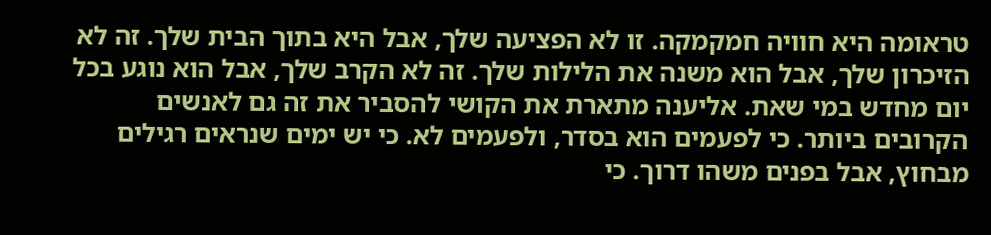טראומה היא חוויה חמקמקה. זו לא הפציעה שלך, אבל היא בתוך הבית שלך. זה לא הזיכרון שלך, אבל הוא משנה את הלילות שלך. זה לא הקרב שלך, אבל הוא נוגע בכל יום מחדש במי שאת. אליענה מתארת את הקושי להסביר את זה גם לאנשים הקרובים ביותר. כי לפעמים הוא בסדר, ולפעמים לא. כי יש ימים שנראים רגילים מבחוץ, אבל בפנים משהו דרוך. כי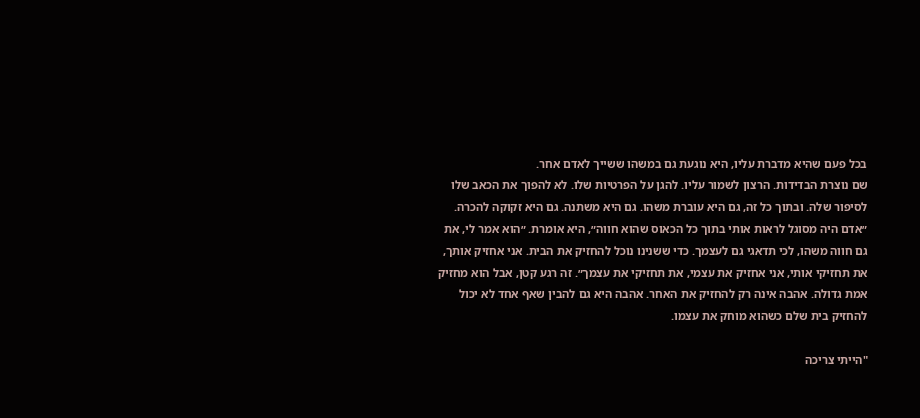בכל פעם שהיא מדברת עליו, היא נוגעת גם במשהו ששייך לאדם אחר.
שם נוצרת הבדידות. הרצון לשמור עליו. להגן על הפרטיות שלו. לא להפוך את הכאב שלו לסיפור שלה. ובתוך כל זה, גם היא עוברת משהו. גם היא משתנה. גם היא זקוקה להכרה. ״אדם היה מסוגל לראות אותי בתוך כל הכאוס שהוא חווה״, היא אומרת. ״הוא אמר לי, את גם חווה משהו, לכי תדאגי גם לעצמך. כדי ששנינו נוכל להחזיק את הבית. אני אחזיק אותך, את תחזיקי אותי, אני אחזיק את עצמי, את תחזיקי את עצמך״. זה רגע קטן, אבל הוא מחזיק אמת גדולה. אהבה אינה רק להחזיק את האחר. אהבה היא גם להבין שאף אחד לא יכול להחזיק בית שלם כשהוא מוחק את עצמו.

"הייתי צריכה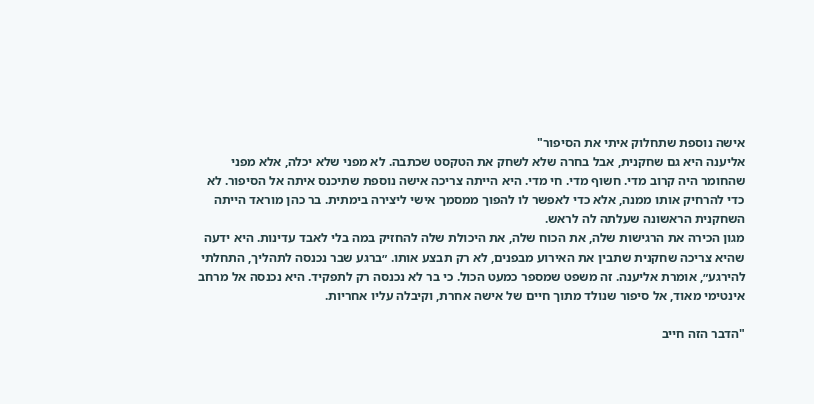אישה נוספת שתחלוק איתי את הסיפור"
אליענה היא גם שחקנית, אבל בחרה שלא לשחק את הטקסט שכתבה. לא מפני שלא יכלה, אלא מפני שהחומר היה קרוב מדי. חשוף מדי. חי מדי. היא הייתה צריכה אישה נוספת שתיכנס איתה אל הסיפור. לא כדי להרחיק אותו ממנה, אלא כדי לאפשר לו להפוך ממסמך אישי ליצירה בימתית. בר כהן מוראד הייתה השחקנית הראשונה שעלתה לה לראש.
מגון הכירה את הרגישות שלה, את הכוח שלה, את היכולת שלה להחזיק במה בלי לאבד עדינות. היא ידעה שהיא צריכה שחקנית שתבין את האירוע מבפנים, לא רק תבצע אותו. ״ברגע שבר נכנסה לתהליך, התחלתי להירגע״, אומרת אליענה. זה משפט שמספר כמעט הכול. כי בר לא נכנסה רק לתפקיד. היא נכנסה אל מרחב אינטימי מאוד, אל סיפור שנולד מתוך חיים של אישה אחרת, וקיבלה עליו אחריות.

"הדבר הזה חייב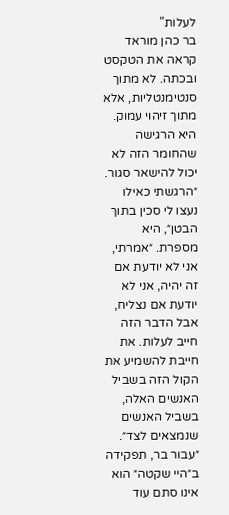לעלות"
בר כהן מוראד קראה את הטקסט ובכתה. לא מתוך סנטימנטליות, אלא מתוך זיהוי עמוק. היא הרגישה שהחומר הזה לא יכול להישאר סגור. ״הרגשתי כאילו נעצו לי סכין בתוך הבטן״, היא מספרת. ״אמרתי, אני לא יודעת אם זה יהיה, אני לא יודעת אם נצליח, אבל הדבר הזה חייב לעלות. את חייבת להשמיע את הקול הזה בשביל האנשים האלה, בשביל האנשים שנמצאים לצד״.
״עבור בר, תפקידה ב״היי שקטה״ הוא אינו סתם עוד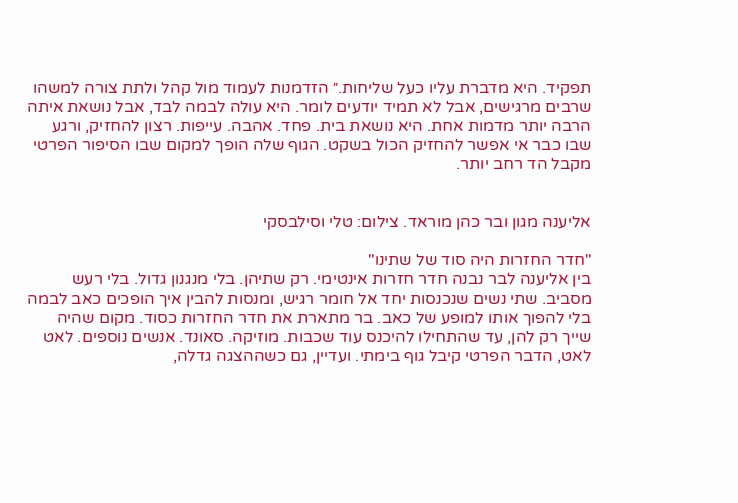תפקיד. היא מדברת עליו כעל שליחות.״ הזדמנות לעמוד מול קהל ולתת צורה למשהו שרבים מרגישים, אבל לא תמיד יודעים לומר. היא עולה לבמה לבד, אבל נושאת איתה הרבה יותר מדמות אחת. היא נושאת בית. פחד. אהבה. עייפות. רצון להחזיק, ורגע שבו כבר אי אפשר להחזיק הכול בשקט. הגוף שלה הופך למקום שבו הסיפור הפרטי מקבל הד רחב יותר.


אליענה מגון ובר כהן מוראד. צילום: טלי וסילבסקי

"חדר החזרות היה סוד של שתינו"
בין אליענה לבר נבנה חדר חזרות אינטימי. רק שתיהן. בלי מנגנון גדול. בלי רעש מסביב. שתי נשים שנכנסות יחד אל חומר רגיש, ומנסות להבין איך הופכים כאב לבמה בלי להפוך אותו למופע של כאב. בר מתארת את חדר החזרות כסוד. מקום שהיה שייך רק להן, עד שהתחילו להיכנס עוד שכבות. מוזיקה. סאונד. אנשים נוספים. לאט לאט, הדבר הפרטי קיבל גוף בימתי. ועדיין, גם כשההצגה גדלה,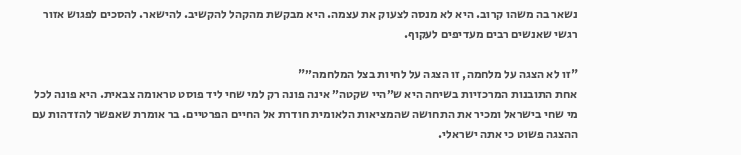נשאר בה משהו קרוב. היא לא מנסה לצעוק את עצמה. היא מבקשת מהקהל להקשיב. להישאר. להסכים לפגוש אזור רגשי שאנשים רבים מעדיפים לעקוף.

"זו לא הצגה על מלחמה, זו הצגה על לחיות בצל המלחמה״"
אחת התובנות המרכזיות בשיחה היא ש״היי שקטה״ אינה פונה רק למי שחי ליד פוסט טראומה צבאית. היא פונה לכל מי שחי בישראל ומכיר את התחושה שהמציאות הלאומית חודרת אל החיים הפרטיים. בר אומרת שאפשר להזדהות עם ההצגה פשוט כי אתה ישראלי.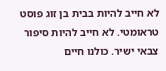לא חייב להיות בבית בן זוג פוסט טראומטי. לא חייב להיות סיפור צבאי ישיר. כולנו חיים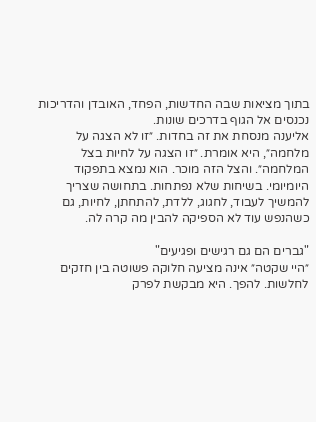בתוך מציאות שבה החדשות, הפחד, האובדן והדריכות נכנסים אל הגוף בדרכים שונות.
אליענה מנסחת את זה בחדות. ״זו לא הצגה על מלחמה״, היא אומרת. ״זו הצגה על לחיות בצל המלחמה״. והצל הזה מוכר. הוא נמצא בתפקוד היומיומי. בשיחות שלא נפתחות. בתחושה שצריך להמשיך לעבוד, לחגוג, ללדת, להתחתן, לחיות, גם כשהנפש עוד לא הספיקה להבין מה קרה לה.

"גברים הם גם רגישים ופגיעים"
״היי שקטה״ אינה מציעה חלוקה פשוטה בין חזקים לחלשות. להפך. היא מבקשת לפרק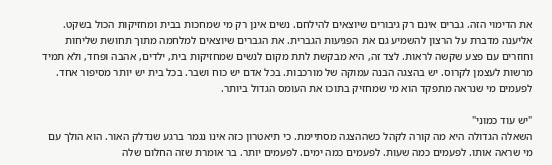את הדימוי הזה. גברים אינם רק גיבורים שיוצאים להילחם. נשים אינן רק מי שמחכות בבית ומחזיקות הכול בשקט. אליענה מדברת על הרצון להשמיע גם את הפגיעות הגברית. את הגברים שיוצאים למלחמה מתוך תחושת שליחות וחוזרים עם פצע שקשה לראות. לצד זה, היא מבקשת לתת מקום לנשים שמחזיקות בית, ילדים, אהבה ופחד, ולא תמיד מרשות לעצמן לקרוס. יש בהצגה הבנה עמוקה של מורכבות. בכל אדם יש כוח ושבר. בכל בית יש יותר מסיפור אחד. לפעמים מי שנראה מתפקד הוא מי שמחזיק בתוכו את העומס הגדול ביותר.

"יש עוד כמוני"
השאלה הגדולה היא מה קורה לקהל כשההצגה מסתיימת. כי תיאטרון כזה אינו נגמר ברגע שנדלק האור. הוא הולך עם מי שראה אותו. לפעמים כמה שעות. לפעמים כמה ימים. לפעמים יותר. בר אומרת שזה החלום שלה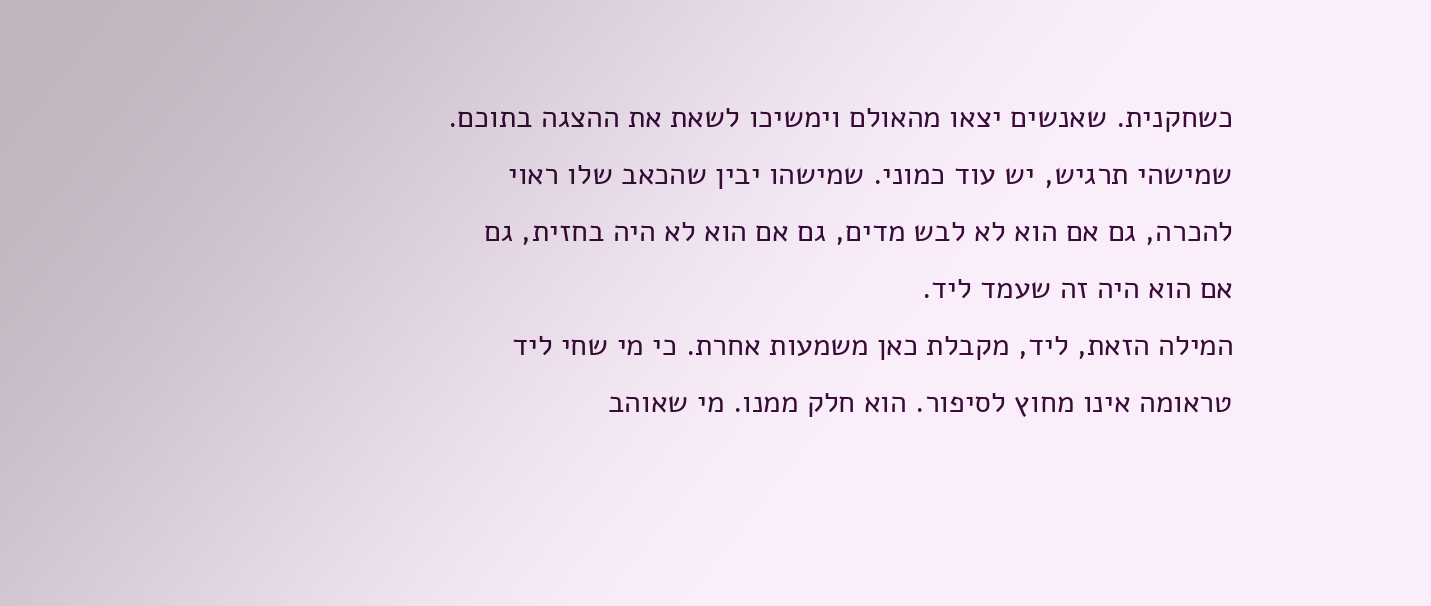כשחקנית. שאנשים יצאו מהאולם וימשיכו לשאת את ההצגה בתוכם. שמישהי תרגיש, יש עוד כמוני. שמישהו יבין שהכאב שלו ראוי להכרה, גם אם הוא לא לבש מדים, גם אם הוא לא היה בחזית, גם אם הוא היה זה שעמד ליד.
המילה הזאת, ליד, מקבלת כאן משמעות אחרת. כי מי שחי ליד טראומה אינו מחוץ לסיפור. הוא חלק ממנו. מי שאוהב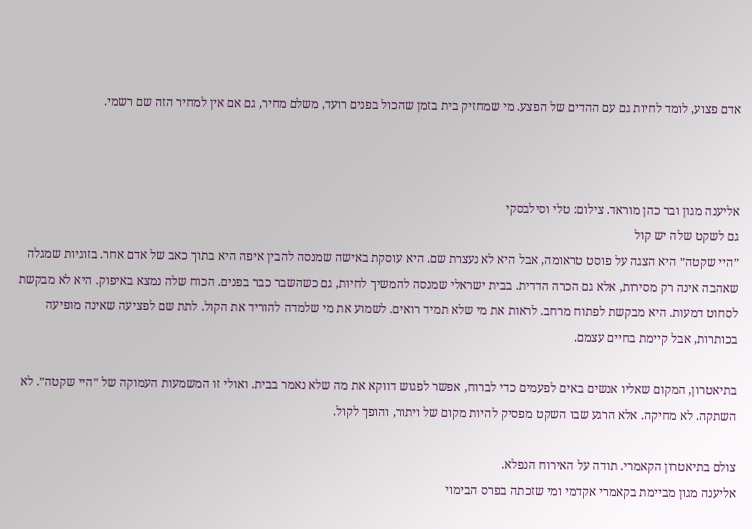אדם פצוע, לומד לחיות גם עם ההדים של הפצע. מי שמחזיק בית בזמן שהכול בפנים רועד, משלם מחיר, גם אם אין למחיר הזה שם רשמי.



אליענה מגון ובר כהן מוראד. צילום: טלי וסילבסקי
גם לשקט שלה יש קול
״היי שקטה״ היא הצגה על פוסט טראומה, אבל היא לא נעצרת שם. היא עוסקת באישה שמנסה להבין איפה היא בתוך כאב של אדם אחר. בזוגיות שמגלה שאהבה אינה רק מסירות, אלא גם הכרה הדדית. בבית ישראלי שמנסה להמשיך לחיות, גם כשהשבר כבר בפנים. הכוח שלה נמצא באיפוק. היא לא מבקשת לסחוט דמעות. היא מבקשת לפתוח מרחב. לראות את מי שלא תמיד רואים. לשמוע את מי שלמדה להוריד את הקול. לתת שם לפציעה שאינה מופיעה בכותרות, אבל קיימת בחיים עצמם.

בתיאטרון, המקום שאליו אנשים באים לפעמים כדי לברוח, אפשר לפגוש דווקא את מה שלא נאמר בבית. ואולי זו המשמעות העמוקה של ״היי שקטה״. לא השתקה. לא מחיקה. אלא הרגע שבו השקט מפסיק להיות מקום של ויתור, והופך לקול.

צולם בתיאטרון הקאמרי. תודה על האירוח הנפלא.
אליענה מגון מביימת בקאמרי אקדמי ומי שזכתה בפרס הבימוי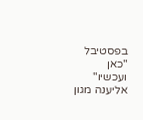בפסטיבל "כאן ועכשיו"
אליענה מגון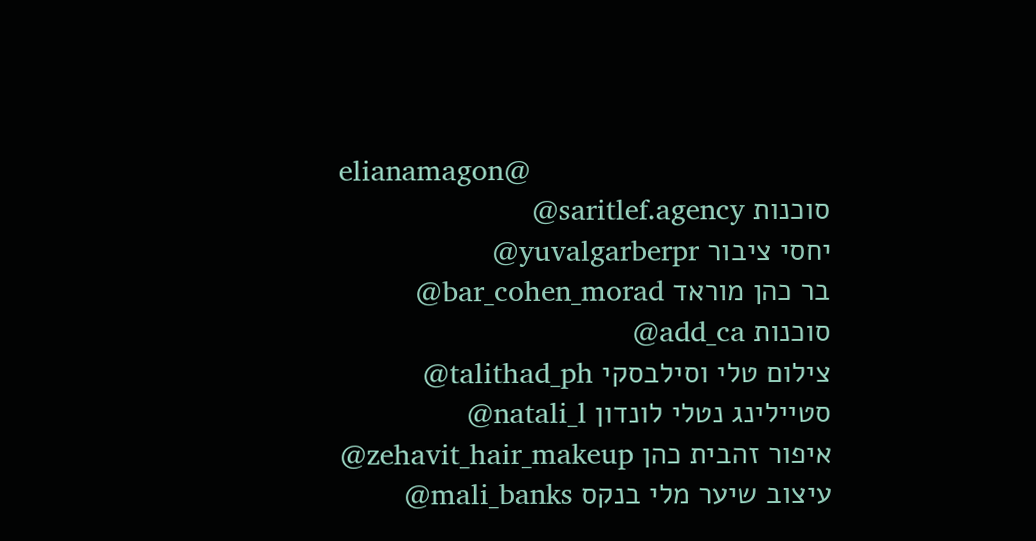elianamagon@
סוכנות saritlef.agency@
יחסי ציבור yuvalgarberpr@
בר כהן מוראד bar_cohen_morad@
סוכנות add_ca@
צילום טלי וסילבסקי talithad_ph@
סטיילינג נטלי לונדון natali_l@
איפור זהבית כהן zehavit_hair_makeup@
עיצוב שיער מלי בנקס mali_banks@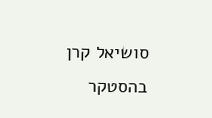סושיאל קרן בהסטקר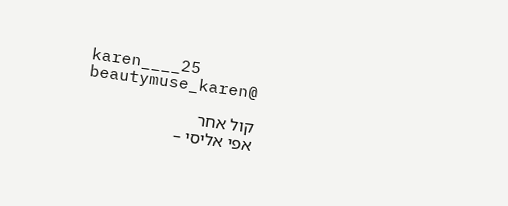karen____25 beautymuse_karen@

קול אחר
אפי אליסי –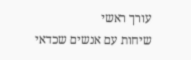עורך ראשי
שיחות עם אנשים שכדאי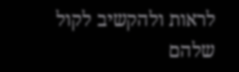לראות ולהקשיב לקול שלהם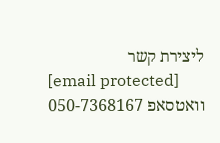ליצירת קשר
[email protected]
וואטסאפ 050-7368167